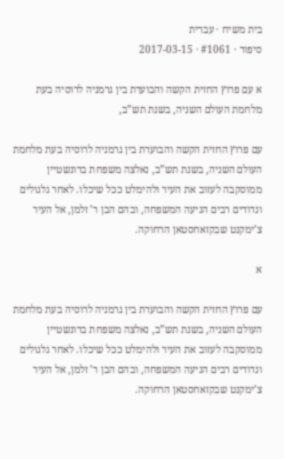בית משיח · עברית
סיפור · #1061 · 2017-03-15

א עם פרוץ החזית הקשה והבוערת בין גרמניה לרוסיה בעת מלחמת העולם השניה, בשנת תש”ב,

עם פרוץ החזית הקשה והבוערת בין גרמניה לרוסיה בעת מלחמת העולם השניה, בשנת תש”ב, נאלצה משפחת ברונשטיין ממוסקבה לעזוב את העיר ולהימלט ככל שיכלו. לאחר גלגולים ונדודים רבים הגיעה המשפחה, ובהם הבן ר’ זלמן, אל העיר צ’ימקנט שבקזאחסטאן הרחוקה.

א

עם פרוץ החזית הקשה והבוערת בין גרמניה לרוסיה בעת מלחמת העולם השניה, בשנת תש”ב, נאלצה משפחת ברונשטיין ממוסקבה לעזוב את העיר ולהימלט ככל שיכלו. לאחר גלגולים ונדודים רבים הגיעה המשפחה, ובהם הבן ר’ זלמן, אל העיר צ’ימקנט שבקזאחסטאן הרחוקה.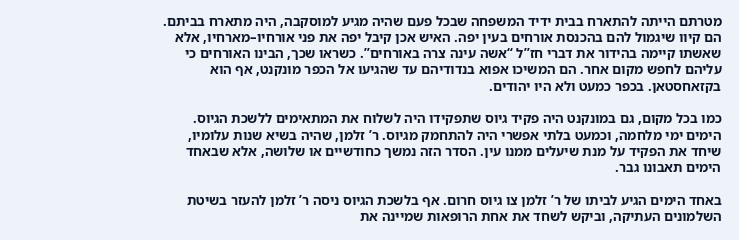מטרתם הייתה להתארח בבית ידיד המשפחה שבכל פעם שהיה מגיע למוסקבה, היה מתארח בביתם. הם קיוו שיגמול להם בהכנסת אורחים בעין יפה. האיש אכן קיבל יפה את פני אורחיו–מארחיו, אלא שאשתו קיימה בהידור את דברי חז”ל “אשה עינה צרה באורחים”. כשראו שכך, הבינו האורחים כי עליהם לחפש מקום אחר. הם המשיכו אפוא בנדודיהם עד שהגיעו אל הכפר מונקנט, אף הוא בקזאחסטאן. בכפר כמעט ולא היו יהודים.

כמו בכל מקום, גם במונקנט היה פקיד גיוס שתפקידו היה לשלוח את המתאימים ללשכת הגיוס. הימים ימי מלחמה, וכמעט בלתי אפשרי היה להתחמק מגיוס. ר’ זלמן, שהיה בשיא שנות עלומיו, שיחד את הפקיד על מנת שיעלים ממנו עין. הסדר הזה נמשך כחודשיים או שלושה, אלא שבאחד הימים תאבונו גבר.

באחד הימים הגיע לביתו של ר’ זלמן צו גיוס חרום. אף בלשכת הגיוס ניסה ר’ זלמן להעזר בשיטת השלמונים העתיקה, וביקש לשחד את אחת הרופאות שמיינה את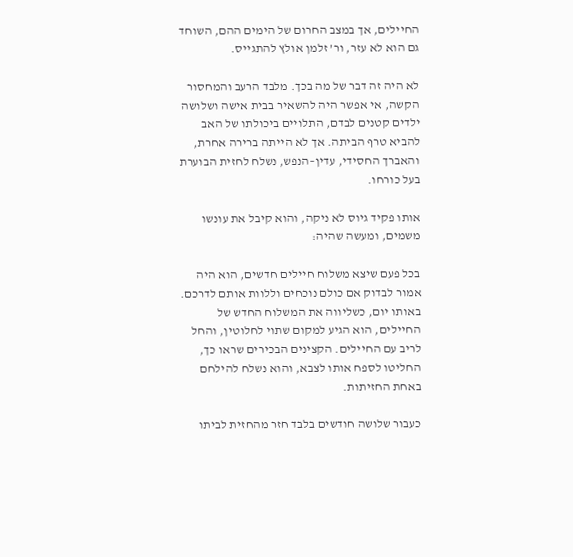החיילים, אך במצב החרום של הימים ההם, השוחד גם הוא לא עזר, ור’ זלמן אולץ להתגייס.

לא היה זה דבר של מה בכך. מלבד הרעב והמחסור הקשה, אי אפשר היה להשאיר בבית אישה ושלושה ילדים קטנים לבדם, התלויים ביכולתו של האב להביא טרף הביתה. אך לא הייתה ברירה אחרת, והאברך החסידי, עדין–הנפש, נשלח לחזית הבוערת בעל כורחו.

אותו פקיד גיוס לא ניקה, והוא קיבל את עונשו משמים, ומעשה שהיה:

בכל פעם שיצא משלוח חיילים חדשים, הוא היה אמור לבדוק אם כולם נוכחים וללוות אותם לדרכם. באותו יום, כשליווה את המשלוח החדש של החיילים, הוא הגיע למקום שתוי לחלוטין, והחל לריב עם החיילים. הקצינים הבכירים שראו כך, החליטו לספח אותו לצבא, והוא נשלח להילחם באחת החזיתות.

כעבור שלושה חודשים בלבד חזר מהחזית לביתו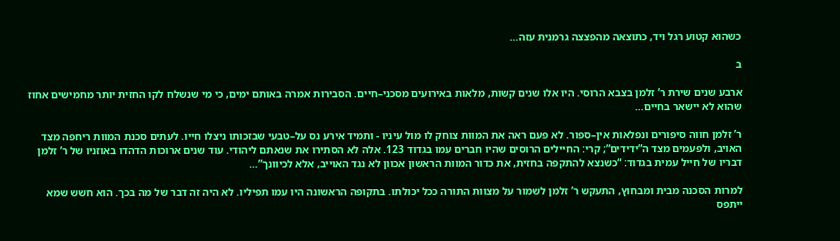כשהוא קטוע רגל ויד, כתוצאה מהפצצה גרמנית עזה…

ב

ארבע שנים שירת ר’ זלמן בצבא הרוסי. היו אלו שנים קשות, מלאות באירועים מסכני–חיים. הסבירות אמרה באותם ימים, כי מי שנשלח לקו החזית יותר מחמישים אחוז שהוא לא יישאר בחיים…

ר’ זלמן חווה סיפורים ונפלאות אין–ספור. לא פעם ראה את המוות צוחק לו מול עיניו - ותמיד אירע נס על–טבעי שבזכותו ניצלו חייו. לעתים סכנת המוות ריחפה מצד האויב, ולפעמים מצד ה”ידידים”; קרי: החיילים הרוסים שהיו חברים עמו בגדוד 123. אלה לא הסתירו את שנאתם ליהודי. עוד שנים ארוכות הדהדו באוזניו של ר’ זלמן דבריו של חייל עמית בגדוד: “כשנצא להתקפה בחזית, את כדור המוות הראשון אכוון לא נגד האוייב, אלא לכיוונך”…

למרות הסכנה מבית ומבחוץ, התעקש ר’ זלמן לשמור על מצוות התורה ככל יכולתו. בתקופה הראשונה היו עמו תפיליו. לא היה זה דבר של מה בכך. הוא חשש שמא ייתפס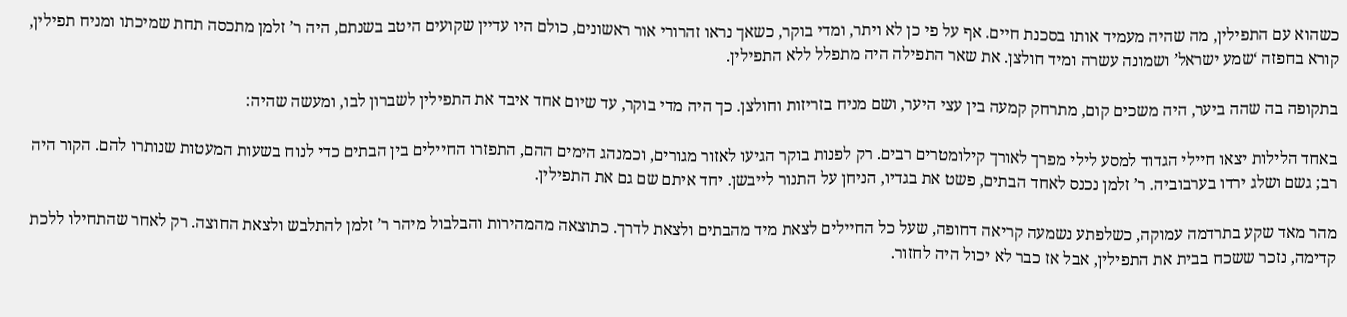כשהוא עם התפילין, מה שהיה מעמיד אותו בסכנת חיים. אף על פי כן לא ויתר, ומדי בוקר, כשאך נראו זהרורי אור ראשונים, כולם היו עדיין שקועים היטב בשנתם, היה ר’ זלמן מתכסה תחת שמיכתו ומניח תפילין, קורא בחפזה ‘שמע ישראל’ ושמונה עשרה ומיד חולצן. את שאר התפילה היה מתפלל ללא התפילין.

בתקופה בה שהה ביער, היה משכים קום, מתרחק קמעה בין עצי היער, ושם מניח בזריזות וחולצן. כך היה מדי בוקר, עד שיום אחד איבד את התפילין לשברון לבו, ומעשה שהיה:

באחד הלילות יצאו חיילי הגדוד למסע לילי מפרך לאורך קילומטרים רבים. רק לפנות בוקר הגיעו לאזור מגורים, וכמנהג הימים ההם, התפזרו החיילים בין הבתים כדי לנוח בשעות המעטות שנותרו להם. הקור היה רב; גשם ושלג ירדו בערבוביה. ר’ זלמן נכנס לאחד הבתים, פשט את בגדיו, הניחן על התנור לייבשן. יחד איתם שם גם את התפילין.

מהר מאד שקע בתרדמה עמוקה, כשלפתע נשמעה קריאה דחופה, שעל כל החיילים לצאת מיד מהבתים ולצאת לדרך. כתוצאה מהמהירות והבלבול מיהר ר’ זלמן להתלבש ולצאת החוצה. רק לאחר שהתחילו ללכת קדימה, נזכר ששכח בבית את התפילין, אבל אז כבר לא יכול היה לחזור.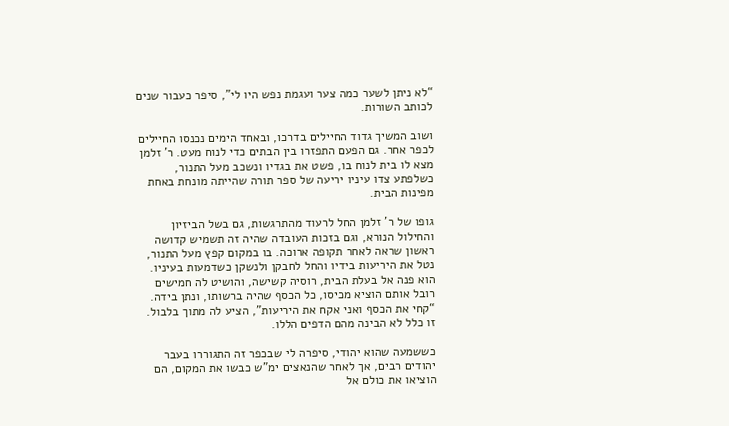“לא ניתן לשער כמה צער ועגמת נפש היו לי”, סיפר כעבור שנים לכותב השורות.

ושוב המשיך גדוד החיילים בדרכו, ובאחד הימים נכנסו החיילים לכפר אחר. גם הפעם התפזרו בין הבתים כדי לנוח מעט. ר’ זלמן מצא לו בית לנוח בו, פשט את בגדיו ונשכב מעל התנור, כשלפתע צדו עיניו יריעה של ספר תורה שהייתה מונחת באחת מפינות הבית.

גופו של ר’ זלמן החל לרעוד מהתרגשות, גם בשל הביזיון והחילול הנורא, וגם בזכות העובדה שהיה זה תשמיש קדושה ראשון שראה לאחר תקופה ארוכה. בו במקום קפץ מעל התנור, נטל את היריעות בידיו והחל לחבקן ולנשקן כשדמעות בעיניו. הוא פנה אל בעלת הבית, רוסיה קשישה, והושיט לה חמישים רובל אותם הוציא מכיסו, כל הכסף שהיה ברשותו, ונתן בידה. “קחי את הכסף ואני אקח את היריעות”, הציע לה מתוך בלבול. זו כלל לא הבינה מהם הדפים הללו.

כששמעה שהוא יהודי, סיפרה לי שבכפר זה התגוררו בעבר יהודים רבים, אך לאחר שהנאצים ימ”ש כבשו את המקום, הם הוציאו את כולם אל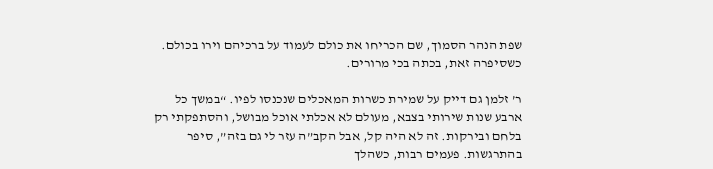שפת הנהר הסמוך, שם הכריחו את כולם לעמוד על ברכיהם וירו בכולם. כשסיפרה זאת, בכתה בכי מרורים.

ר’ זלמן גם דייק על שמירת כשרות המאכלים שנכנסו לפיו. “במשך כל ארבע שנות שירותי בצבא, מעולם לא אכלתי אוכל מבושל, והסתפקתי רק בלחם ובירקות. זה לא היה קל, אבל הקב”ה עזר לי גם בזה”, סיפר בהתרגשות. פעמים רבות, כשהלך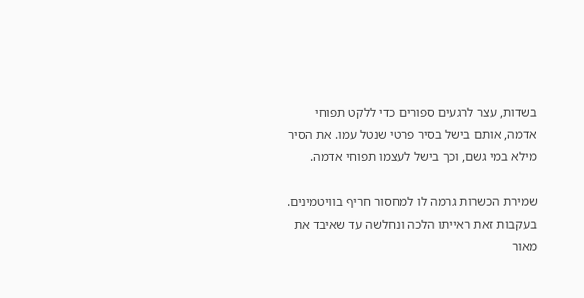בשדות, עצר לרגעים ספורים כדי ללקט תפוחי אדמה, אותם בישל בסיר פרטי שנטל עמו. את הסיר מילא במי גשם, וכך בישל לעצמו תפוחי אדמה.

שמירת הכשרות גרמה לו למחסור חריף בוויטמינים. בעקבות זאת ראייתו הלכה ונחלשה עד שאיבד את מאור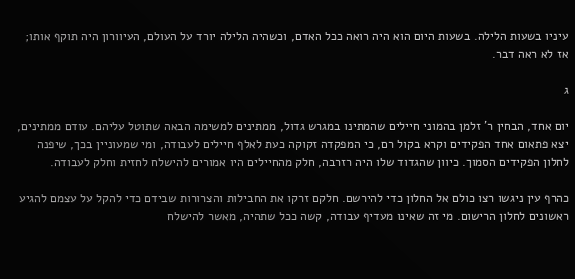עיניו בשעות הלילה. בשעות היום הוא היה רואה ככל האדם, וכשהיה הלילה יורד על העולם, העיוורון היה תוקף אותו; אז לא ראה דבר.

ג

יום אחד, הבחין ר’ זלמן בהמוני חיילים שהמתינו במגרש גדול, ממתינים למשימה הבאה שתוטל עליהם. עודם ממתינים, יצא פתאום אחד הפקידים וקרא בקול רם, כי המפקדה זקוקה כעת לאלף חיילים לעבודה, ומי שמעוניין בכך, שיפנה לחלון הפקידים הסמוך. כיוון שהגדוד שלו היה רזרבה, חלק מהחיילים היו אמורים להישלח לחזית וחלק לעבודה.

כהרף עין ניגשו רצו כולם אל החלון כדי להירשם. חלקם זרקו את החבילות והצרורות שבידם כדי להקל על עצמם להגיע ראשונים לחלון הרישום. מי זה שאינו מעדיף עבודה, קשה ככל שתהיה, מאשר להישלח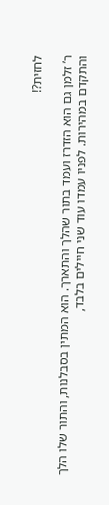לחזית?!

ר’ זלמן גם הוא הזדרז ועמד בתור שהלך והתארך. הוא המתין בסבלנות, והתור שלו הלך והתקדם במהירות. לפניו עמדו עוד שני חיילים בלבד,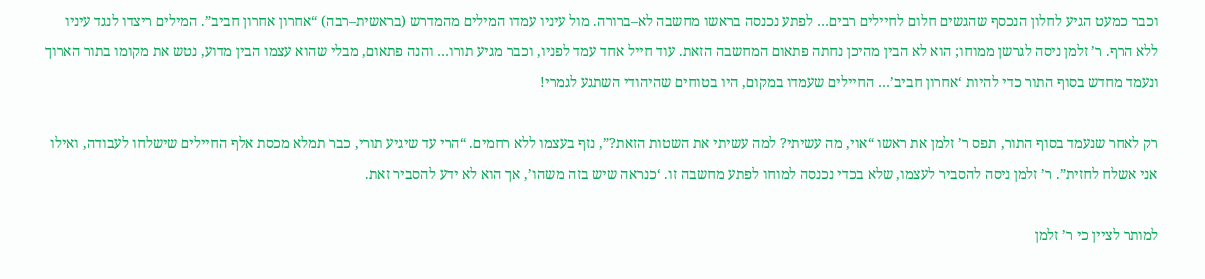וכבר כמעט הגיע לחלון הנכסף שהגשים חלום לחיילים רבים… לפתע נכנסה בראשו מחשבה לא–ברורה. מול עיניו עמדו המילים מהמדרש (בראשית–רבה) “אחרון אחרון חביב”. המילים ריצדו לנגד עיניו ללא הרף. ר’ זלמן ניסה לגרשן ממוחו; הוא לא הבין מהיכן נחתה פתאום המחשבה הזאת. עוד חייל אחד עמד לפניו, וכבר מגיע תורו… והנה פתאום, מבלי שהוא עצמו הבין מדוע, נטש את מקומו בתור הארוך ונעמד מחדש בסוף התור כדי להיות ‘אחרון חביב’… החיילים שעמדו במקום, היו בטוחים שהיהודי השתגע לגמרי!

רק לאחר שנעמד בסוף התור, תפס ר’ זלמן את ראשו “אוי, מה עשיתי? למה עשיתי את השטות הזאת?”, נזף בעצמו ללא רחמים. “הרי עד שיגיע תורי, כבר תמלא מכסת אלף החיילים שישלחו לעבודה, ואילו אני אשלח לחזית”. ר’ זלמן ניסה להסביר לעצמו, שלא בכדי נכנסה למוחו לפתע מחשבה זו. ‘כנראה שיש בזה משהו’, אך הוא לא ידע להסביר זאת.

למותר לציין כי ר’ זלמן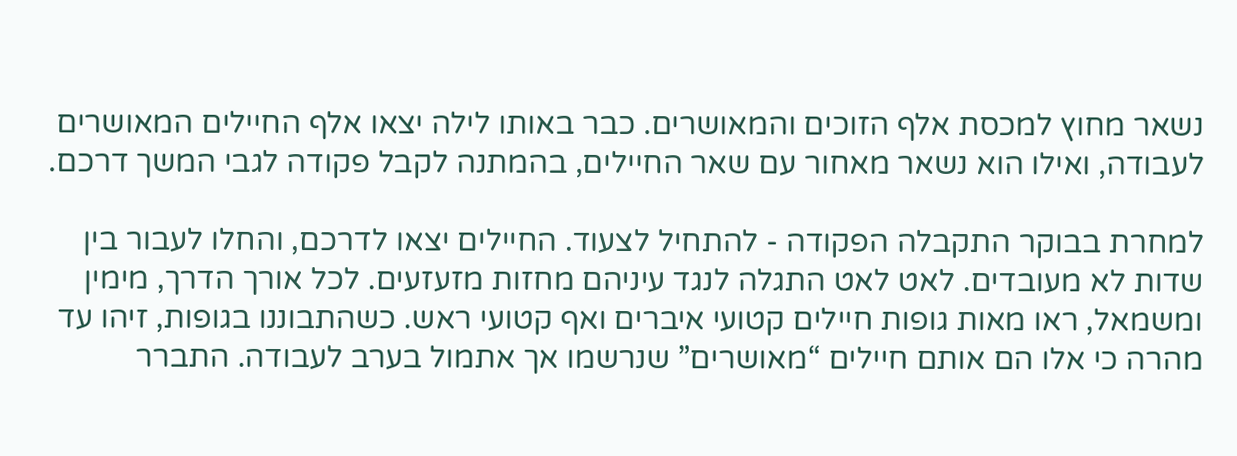נשאר מחוץ למכסת אלף הזוכים והמאושרים. כבר באותו לילה יצאו אלף החיילים המאושרים לעבודה, ואילו הוא נשאר מאחור עם שאר החיילים, בהמתנה לקבל פקודה לגבי המשך דרכם.

למחרת בבוקר התקבלה הפקודה - להתחיל לצעוד. החיילים יצאו לדרכם, והחלו לעבור בין שדות לא מעובדים. לאט לאט התגלה לנגד עיניהם מחזות מזעזעים. לכל אורך הדרך, מימין ומשמאל, ראו מאות גופות חיילים קטועי איברים ואף קטועי ראש. כשהתבוננו בגופות, זיהו עד מהרה כי אלו הם אותם חיילים “מאושרים” שנרשמו אך אתמול בערב לעבודה. התברר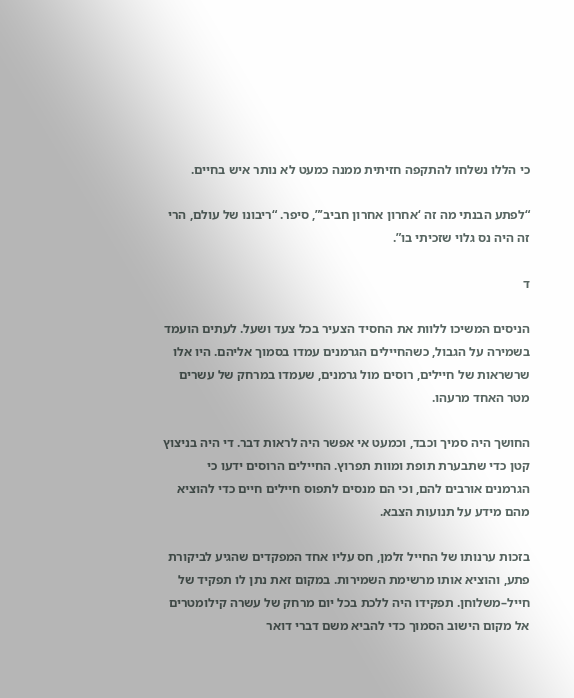כי הללו נשלחו להתקפה חזיתית ממנה כמעט לא נותר איש בחיים.

“לפתע הבנתי מה זה ‘אחרון אחרון חביב’”, סיפר. “ריבונו של עולם, הרי זה היה נס גלוי שזכיתי בו”.

ד

הניסים המשיכו ללוות את החסיד הצעיר בכל צעד ושעל. לעתים הועמד בשמירה על הגבול, כשהחיילים הגרמנים עמדו בסמוך אליהם. היו אלו שרשראות של חיילים, רוסים מול גרמנים, שעמדו במרחק של עשרים מטר האחד מרעהו.

החושך היה סמיך וכבד, וכמעט אי אפשר היה לראות דבר. די היה בניצוץ קטן כדי שתבערת תופת ומוות תפרוץ. החיילים הרוסים ידעו כי הגרמנים אורבים להם, וכי הם מנסים לתפוס חיילים חיים כדי להוציא מהם מידע על תנועות הצבא.

בזכות ערנותו של החייל זלמן, חס עליו אחד המפקדים שהגיע לביקורת פתע, והוציא אותו מרשימת השמירות. במקום זאת נתן לו תפקיד של חייל–משלוחן. תפקידו היה ללכת בכל יום מרחק של עשרה קילומטרים אל מקום הישוב הסמוך כדי להביא משם דברי דואר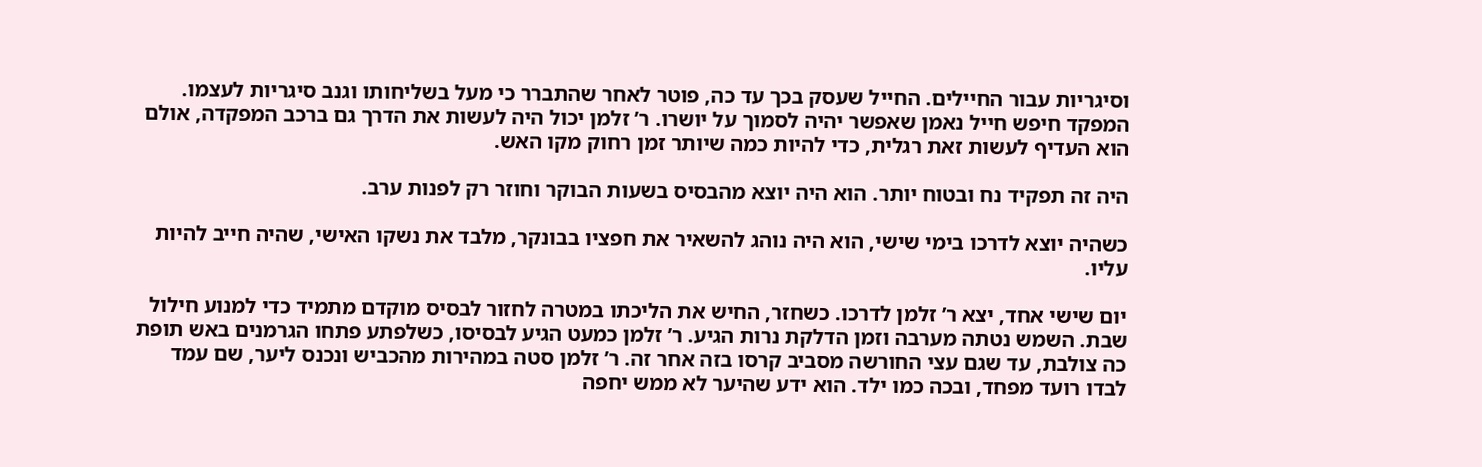וסיגריות עבור החיילים. החייל שעסק בכך עד כה, פוטר לאחר שהתברר כי מעל בשליחותו וגנב סיגריות לעצמו. המפקד חיפש חייל נאמן שאפשר יהיה לסמוך על יושרו. ר’ זלמן יכול היה לעשות את הדרך גם ברכב המפקדה, אולם הוא העדיף לעשות זאת רגלית, כדי להיות כמה שיותר זמן רחוק מקו האש.

היה זה תפקיד נח ובטוח יותר. הוא היה יוצא מהבסיס בשעות הבוקר וחוזר רק לפנות ערב.

כשהיה יוצא לדרכו בימי שישי, הוא היה נוהג להשאיר את חפציו בבונקר, מלבד את נשקו האישי, שהיה חייב להיות עליו.

יום שישי אחד, יצא ר’ זלמן לדרכו. כשחזר, החיש את הליכתו במטרה לחזור לבסיס מוקדם מתמיד כדי למנוע חילול שבת. השמש נטתה מערבה וזמן הדלקת נרות הגיע. ר’ זלמן כמעט הגיע לבסיסו, כשלפתע פתחו הגרמנים באש תופת כה צולבת, עד שגם עצי החורשה מסביב קרסו בזה אחר זה. ר’ זלמן סטה במהירות מהכביש ונכנס ליער, שם עמד לבדו רועד מפחד, ובכה כמו ילד. הוא ידע שהיער לא ממש יחפה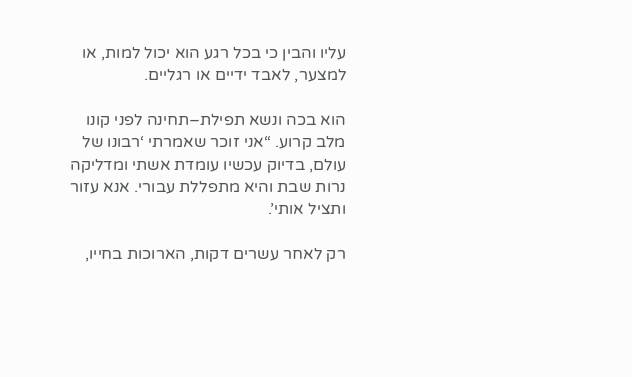עליו והבין כי בכל רגע הוא יכול למות, או למצער, לאבד ידיים או רגליים.

הוא בכה ונשא תפילת–תחינה לפני קונו מלב קרוע. “אני זוכר שאמרתי ‘רבונו של עולם, בדיוק עכשיו עומדת אשתי ומדליקה נרות שבת והיא מתפללת עבורי. אנא עזור ותציל אותי’.

רק לאחר עשרים דקות, הארוכות בחייו,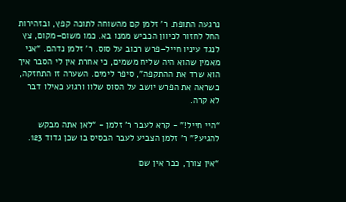נרגעה התופת. ר’ זלמן קם מהשוחה לתוכה קפץ, ובזהירות החל לחזור לכיוון הכביש ממנו בא. כמו משום–מקום, צץ לנגד עיניו חייל–פרש רכוב על סוס. ר’ זלמן נדהם. “אני מאמין שהוא היה שליח משמים, כי אחרת אין לי הסבר איך הוא שרד את ההתקפה”, סיפר לימים. השערה זו התחזקה, כשראה את הפרש יושב על הסוס שלוו ורגוע כאילו דבר לא קרה.

“היי חייל!” - קרא לעבר ר’ זלמן - “לאן אתה מבקש להגיע?” ר’ זלמן הצביע לעבר הבסיס בו שכן גדוד 123.

“אין צורך, כבר אין שם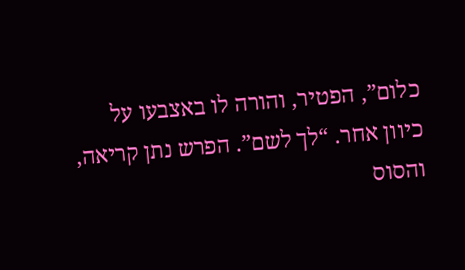כלום”, הפטיר, והורה לו באצבעו על כיוון אחר. “לך לשם”. הפרש נתן קריאה, והסוס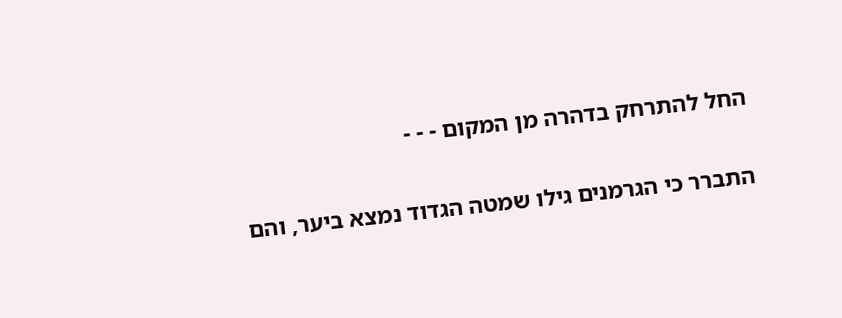החל להתרחק בדהרה מן המקום - - -

התברר כי הגרמנים גילו שמטה הגדוד נמצא ביער, והם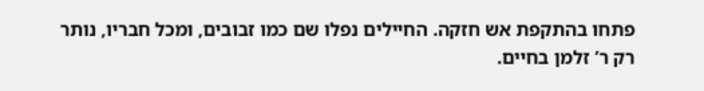פתחו בהתקפת אש חזקה. החיילים נפלו שם כמו זבובים, ומכל חבריו, נותר רק ר’ זלמן בחיים.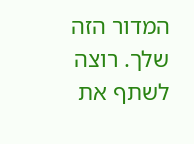המדור הזה שלך. רוצה לשתף את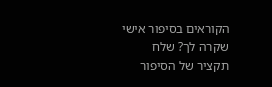הקוראים בסיפור אישי שקרה לך? שלח תקציר של הסיפור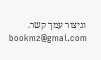וניצור עמך קשר. bookmz@gmai.com